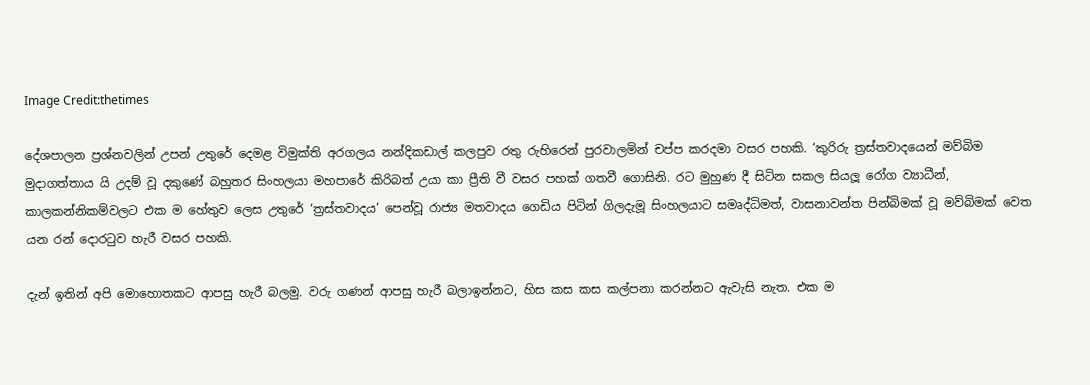Image Credit:thetimes

දේශපාලන ප්‍රශ්නවලින් උපන් උතුරේ දෙමළ විමුක්ති අරගලය නන්දිකඩාල් කලපුව රතු රුහිරෙන් පුරවාලමින් චප්ප කරදමා වසර පහකි. ‘කුරිරු ත්‍රස්තවාදයෙන් මව්බිම මුදාගත්තාය යි උදම් වූ දකුණේ බහුතර සිංහලයා මහපාරේ කිරිබත් උයා කා ප්‍රීති වී වසර පහක් ගතවී ගොසිනි. රට මුහුණ දී සිටින සකල සියලූ රෝග ව්‍යාධීන්, කාලකන්නිකම්වලට එක ම හේතුව ලෙස උතුරේ ‘ත්‍රස්තවාදය’ පෙන්වූ රාජ්‍ය මතවාදය ගෙඩිය පිටින් ගිලදැමූ සිංහලයාට සමෘද්ධිමත්, වාසනාවන්ත පින්බිමක් වූ මව්බිමක් වෙත යන රන් දොරටුව හැරී වසර පහකි.

දැන් ඉතින් අපි මොහොතකට ආපසු හැරී බලමු. වරු ගණන් ආපසු හැරී බලාඉන්නට, හිස කස කස කල්පනා කරන්නට ඇවැසි නැත. එක ම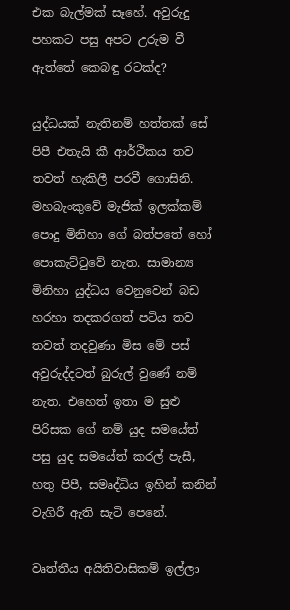එක බැල්මක් සෑහේ. අවුරුදු පහකට පසු අපට උරුම වී ඇත්තේ කෙබඳු රටක්ද?

යුද්ධයක් නැතිනම් හත්තක් සේ පිපී එතැයි කී ආර්ථිකය තව තවත් හැකිලී පරවී ගොසිනි. මහබැංකුවේ මැජික් ඉලක්කම් පොදු මිනිහා ගේ බත්පතේ හෝ පොකැට්ටුවේ නැත. සාමාන්‍ය මිනිහා යුද්ධය වෙනුවෙන් බඩ හරහා තදකරගත් පටිය තව තවත් තදවුණා මිස මේ පස් අවුරුද්දටත් බුරුල් වුණේ නම් නැත. එහෙත් ඉතා ම සුළු පිරිසක ගේ නම් යුද සමයේත් පසු යුද සමයේත් කරල් පැසී, හතු පිපී, සමෘද්ධිය ඉහින් කනින් වැගිරී ඇති සැටි පෙනේ.

වෘත්තීය අයිතිවාසිකම් ඉල්ලා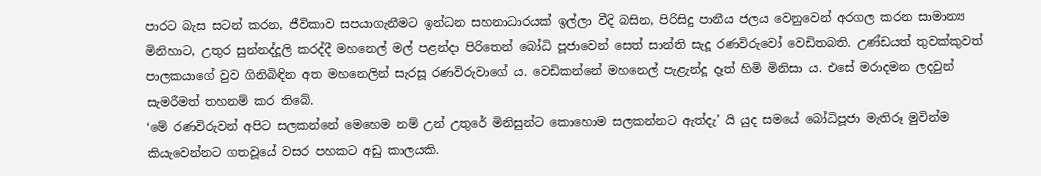පාරට බැස සටන් කරන, ජීවිකාව සපයාගැනීමට ඉන්ධන සහනාධාරයක් ඉල්ලා වීදි බසින, පිරිසිදු පානීය ජලය වෙනුවෙන් අරගල කරන සාමාන්‍ය මිනිහාට, උතුර සුන්නද්දූලි කරද්දී මහනෙල් මල් පළන්දා පිරිතෙන් බෝධි පූජාවෙන් සෙත් සාන්ති සැදූ රණවිරුවෝ වෙඩිතබති. උණ්ඩයත් තුවක්කුවත් පාලකයාගේ වුව ගිනිබිඳින අත මහනෙලින් සැරසූ රණවිරුවාගේ ය. වෙඩිකන්නේ මහනෙල් පැළැන්දූ දෑත් හිමි මිනිසා ය. එසේ මරාදමන ලදවුන් සැමරීමත් තහනම් කර තිබේ.
‘මේ රණවිරුවන් අපිට සලකන්නේ මෙහෙම නම් උන් උතුරේ මිනිසුන්ට කොහොම සලකන්නට ඇත්දැ’ යි යුද සමයේ බෝධිපූජා මැතිරූ මුවින්ම කියැවෙන්නට ගතවූයේ වසර පහකට අඩු කාලයකි.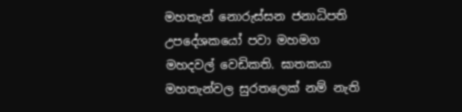මහතැන් නොරුස්සන ජනාධිපති උපදේශකයෝ පවා මහමග මහදවල් වෙඩිකති. ඝාතකයා මහතැන්වල සුරතලෙක් නම් නැති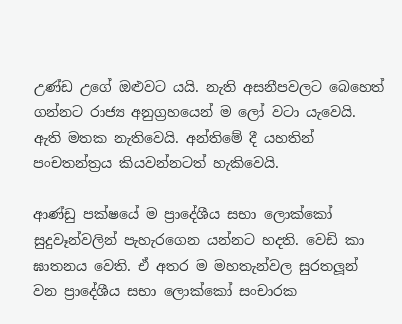උණ්ඩ උගේ ඔළුවට යයි. නැති අසනීපවලට බෙහෙත් ගන්නට රාජ්‍ය අනුග්‍රහයෙන් ම ලෝ වටා යැවෙයි. ඇති මතක නැතිවෙයි. අන්තිමේ දී යහතින් පංචතන්ත්‍රය කියවන්නටත් හැකිවෙයි.

ආණ්ඩු පක්ෂයේ ම ප්‍රාදේශීය සභා ලොක්කෝ සුදුවෑන්වලින් පැහැරගෙන යන්නට හදති. වෙඩි කා ඝාතනය වෙති. ඒ අතර ම මහතැන්වල සුරතලූන් වන ප්‍රාදේශීය සභා ලොක්කෝ සංචාරක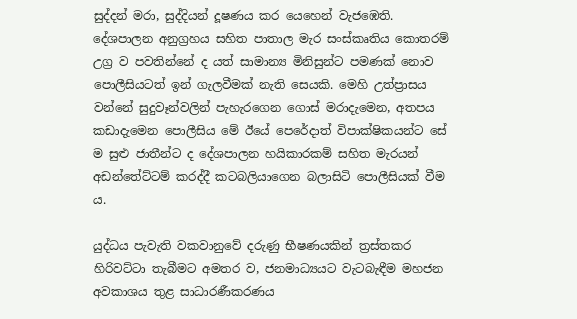සුද්දන් මරා, සුද්දියන් දූෂණය කර යෙහෙන් වැජඹෙති.
දේශපාලන අනුග්‍රහය සහිත පාතාල මැර සංස්කෘතිය කොතරම් උග්‍ර ව පවතින්නේ ද යත් සාමාන්‍ය මිනිසුන්ට පමණක් නොව පොලීසියටත් ඉන් ගැලවීමක් නැති සෙයකි. මෙහි උත්ප්‍රාසය වන්නේ සුදුවෑන්වලින් පැහැරගෙන ගොස් මරාදැමෙන, අතපය කඩාදැමෙන පොලීසිය මේ ඊයේ පෙරේදාත් විපාක්ෂිකයන්ට සේ ම සුළු ජාතීන්ට ද දේශපාලන හයිකාරකම් සහිත මැරයන් අඩන්තේට්ටම් කරද්දී කටබලියාගෙන බලාසිටි පොලීසියක් වීම ය.

යුද්ධය පැවැති වකවානුවේ දරුණු භීෂණයකින් ත්‍රස්තකර හිරිවට්ටා තැබීමට අමතර ව, ජනමාධ්‍යයට වැටබැඳීම මහජන අවකාශය තුළ සාධාරණීකරණය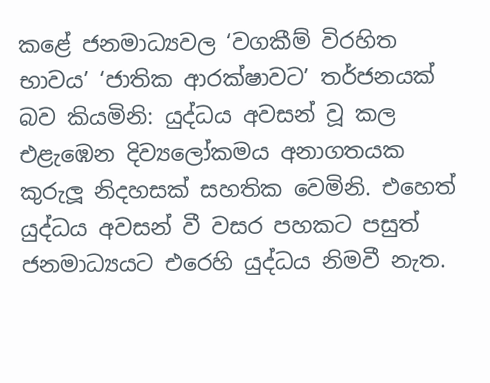කළේ ජනමාධ්‍යවල ‘වගකීම් විරහිත භාවය’ ‘ජාතික ආරක්ෂාවට’ තර්ජනයක් බව කියමිනි: යුද්ධය අවසන් වූ කල එළැඹෙන දිව්‍යලෝකමය අනාගතයක කුරුලූ නිදහසක් සහතික වෙමිනි. එහෙත් යුද්ධය අවසන් වී වසර පහකට පසුත් ජනමාධ්‍යයට එරෙහි යුද්ධය නිමවී නැත.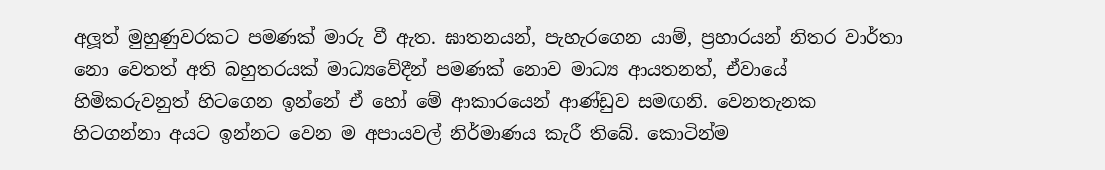අලූත් මුහුණුවරකට පමණක් මාරු වී ඇත. ඝාතනයන්, පැහැරගෙන යාම්, ප්‍රහාරයන් නිතර වාර්තා නො වෙතත් අති බහුතරයක් මාධ්‍යවේදීන් පමණක් නොව මාධ්‍ය ආයතනත්, ඒවායේ හිමිකරුවනුත් හිටගෙන ඉන්නේ ඒ හෝ මේ ආකාරයෙන් ආණ්ඩුව සමඟනි. වෙනතැනක හිටගන්නා අයට ඉන්නට වෙන ම අපායවල් නිර්මාණය කැරී තිබේ. කොටින්ම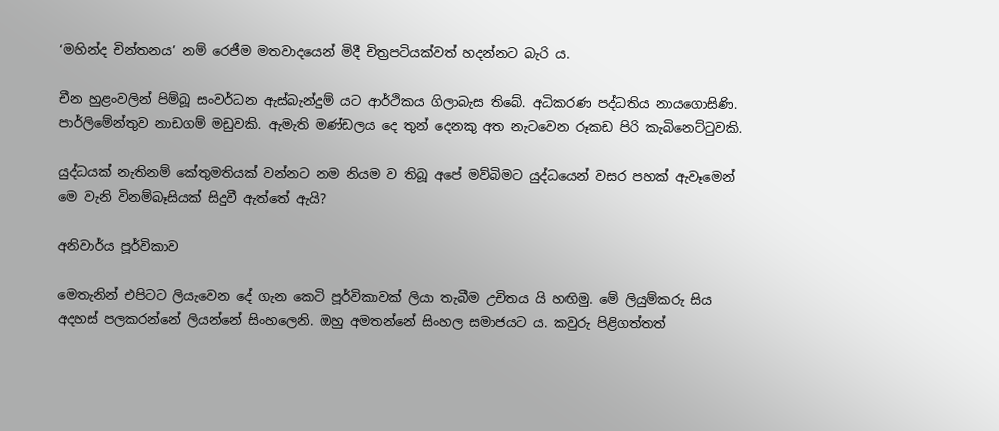‘මහින්ද චින්තනය’ නම් රෙජීම මතවාදයෙන් මිදී චිත්‍රපටියක්වත් හදන්නට බැරි ය.

චීන හුළංවලින් පිම්බූ සංවර්ධන ඇස්බැන්දුම් යට ආර්ථිකය ගිලාබැස තිබේ. අධිකරණ පද්ධතිය නායගොසිණි. පාර්ලිමේන්තුව නාඩගම් මඩුවකි. ඇමැති මණ්ඩලය දෙ තුන් දෙනකු අත නැටවෙන රූකඩ පිරි කැබිනෙට්ටුවකි.

යුද්ධයක් නැතිනම් කේතුමතියක් වන්නට නම නියම ව තිබූ අපේ මව්බිමට යුද්ධයෙන් වසර පහක් ඇවෑමෙන් මෙ වැනි විනම්බෑසියක් සිදුවී ඇත්තේ ඇයි?

අනිවාර්ය පූර්විකාව

මෙතැනින් එපිටට ලියැවෙන දේ ගැන කෙටි පූර්විකාවක් ලියා තැබීම උචිතය යි හඟිමු. මේ ලියුම්කරු සිය අදහස් පලකරන්නේ ලියන්නේ සිංහලෙනි. ඔහු අමතන්නේ සිංහල සමාජයට ය. කවුරු පිළිගත්තත්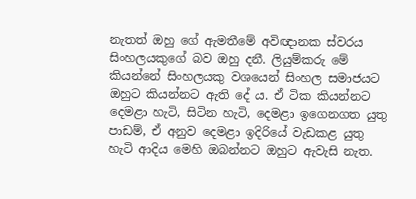නැතත් ඔහු ගේ ඇමතීමේ අවිඥානක ස්වරය සිංහලයකුගේ බව ඔහු දනී. ලියුම්කරු මේ කියන්නේ සිංහලයකු වශයෙන් සිංහල සමාජයට ඔහුට කියන්නට ඇති දේ ය. ඒ ටික කියන්නට දෙමළා හැටි, සිටින හැටි, දෙමළා ඉගෙනගත යුතු පාඩම්, ඒ අනුව දෙමළා ඉදිරියේ වැඩකළ යුතු හැටි ආදිය මෙහි ඔබන්නට ඔහුට ඇවැසි නැත.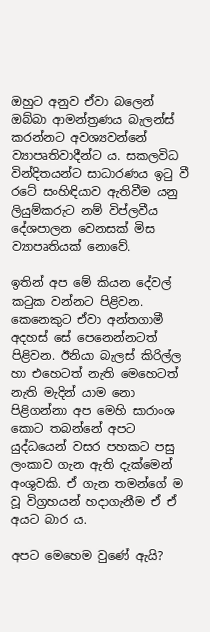ඔහුට අනුව ඒවා බලෙන් ඔබ්බා ආමන්ත්‍රණය බැලන්ස් කරන්නට අවශ්‍යවන්නේ ව්‍යාපෘතිවාදීන්ට ය. සකලවිධ වින්දිතයන්ට සාධාරණය ඉටු වී රටේ සංහිඳියාව ඇතිවීම යනු ලියුම්කරුට නම් විප්ලවීය දේශපාලන වෙනසක් මිස ව්‍යාපෘතියක් නොවේ.

ඉතින් අප මේ කියන දේවල් කටුක වන්නට පිළිවන. කෙනෙකුට ඒවා අන්තගාමී අදහස් සේ පෙනෙන්නටත් පිළිවන. ඊනියා බැලස් කිරිල්ල හා එහෙටත් නැති මෙහෙටත් නැති මැදින් යාම නො පිළිගන්නා අප මෙහි සාරාංශ කොට තබන්නේ අපට යුද්ධයෙන් වසර පහකට පසු ලංකාව ගැන ඇති දැක්මෙන් අංශුවකි. ඒ ගැන තමන්ගේ ම වූ විග්‍රහයන් හදාගැනීම ඒ ඒ අයට බාර ය.

අපට මෙහෙම වුණේ ඇයි?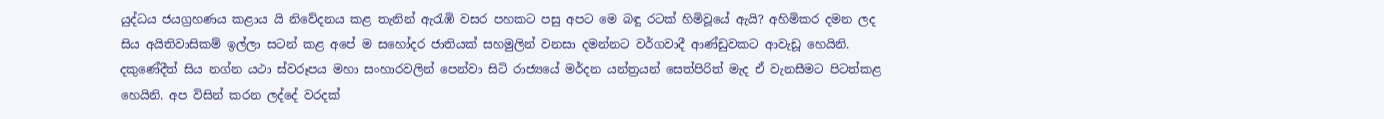යුද්ධය ජයග්‍රහණය කළාය යි නිවේදනය කළ තැනින් ඇරැඹි වසර පහකට පසු අපට මෙ බඳු රටක් හිමිවූයේ ඇයි? අහිමිකර දමන ලද සිය අයිතිවාසිකම් ඉල්ලා සටන් කළ අපේ ම සහෝදර ජාතියක් සහමුලින් වනසා දමන්නට වර්ගවාදී ආණ්ඩුවකට ආවැඩූ හෙයිනි. දකුණේදීත් සිය නග්න යථා ස්වරූපය මහා සංහාරවලින් පෙන්වා සිටි රාජ්‍යයේ මර්දන යන්ත්‍රයන් සෙත්පිරිත් මැද ඒ වැනසීමට පිටත්කළ හෙයිනි. අප විසින් කරන ලද්දේ වරදක්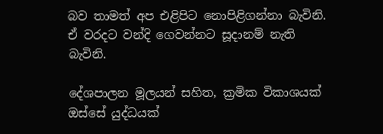බව තාමත් අප එළිපිට නොපිළිගන්නා බැවිනි. ඒ වරදට වන්දි ගෙවන්නට සූදානම් නැති බැවිනි.

දේශපාලන මූලයන් සහිත, ක්‍රමික විකාශයක් ඔස්සේ යුද්ධයක්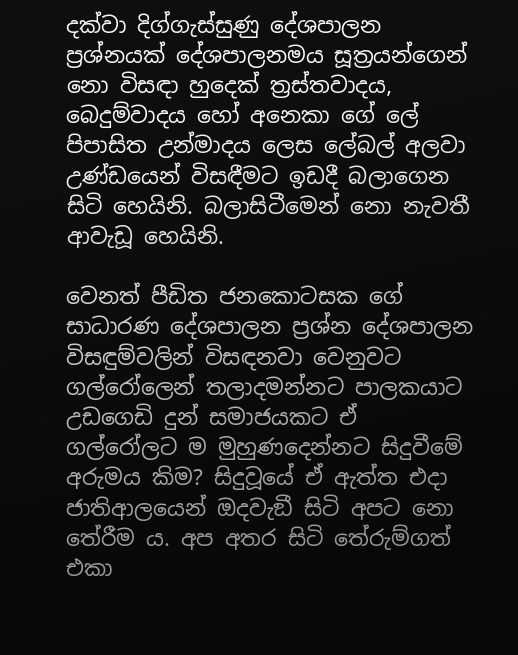දක්වා දිග්ගැස්සුණු දේශපාලන ප්‍රශ්නයක් දේශපාලනමය සූත්‍රයන්ගෙන් නො විසඳා හුදෙක් ත්‍රස්තවාදය, බෙදුම්වාදය හෝ අනෙකා ගේ ලේ පිපාසිත උන්මාදය ලෙස ලේබල් අලවා උණ්ඩයෙන් විසඳීමට ඉඩදී බලාගෙන සිටි හෙයිනි. බලාසිටීමෙන් නො නැවතී ආවැඩූ හෙයිනි.

වෙනත් පීඩිත ජනකොටසක ගේ සාධාරණ දේශපාලන ප්‍රශ්න දේශපාලන විසඳුම්වලින් විසඳනවා වෙනුවට ගල්රෝලෙන් තලාදමන්නට පාලකයාට උඩගෙඩි දුන් සමාජයකට ඒ ගල්රෝලට ම මුහුණදෙන්නට සිදුවීමේ අරුමය කිම? සිදුවූයේ ඒ ඇත්ත එදා ජාතිආලයෙන් ඔදවැඞී සිටි අපට නො තේරීම ය. අප අතර සිටි තේරුම්ගත් එකා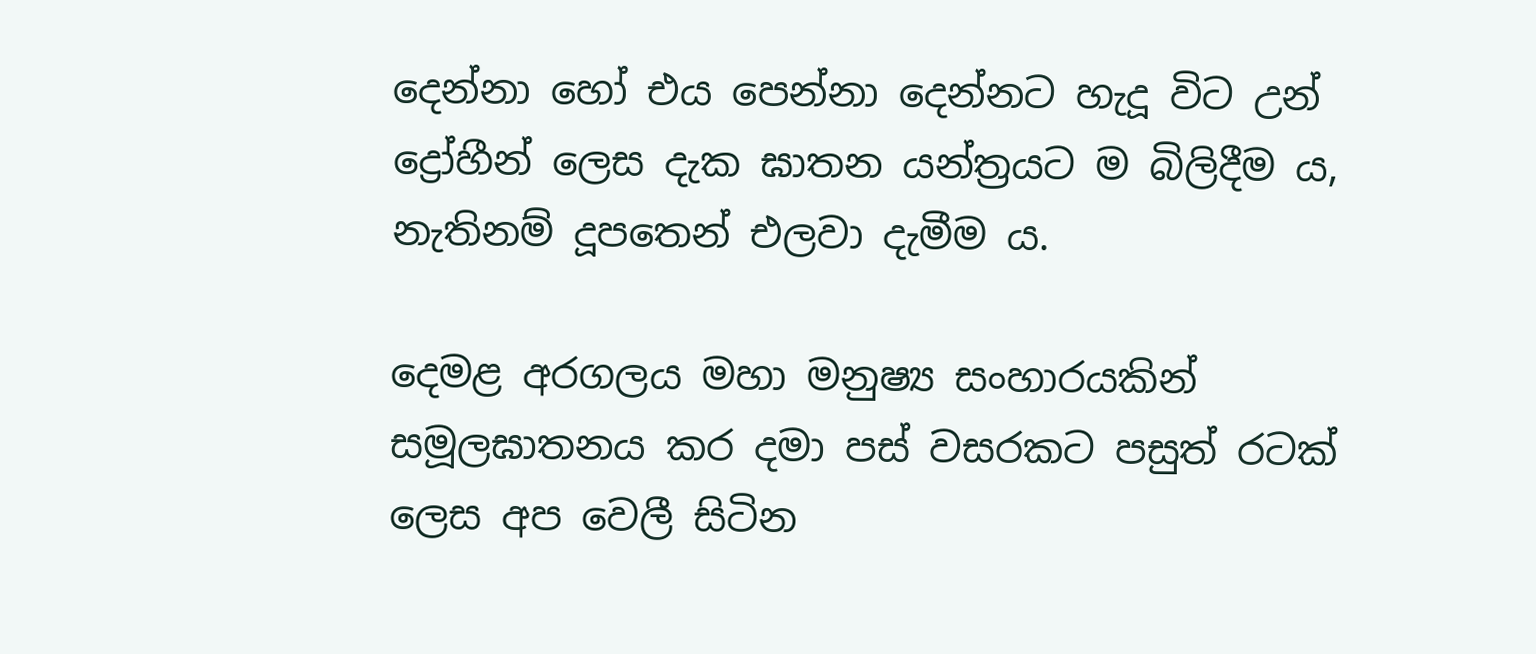දෙන්නා හෝ එය පෙන්නා දෙන්නට හැදූ විට උන් ද්‍රෝහීන් ලෙස දැක ඝාතන යන්ත්‍රයට ම බිලිදීම ය, නැතිනම් දූපතෙන් එලවා දැමීම ය.

දෙමළ අරගලය මහා මනුෂ්‍ය සංහාරයකින් සමූලඝාතනය කර දමා පස් වසරකට පසුත් රටක් ලෙස අප වෙලී සිටින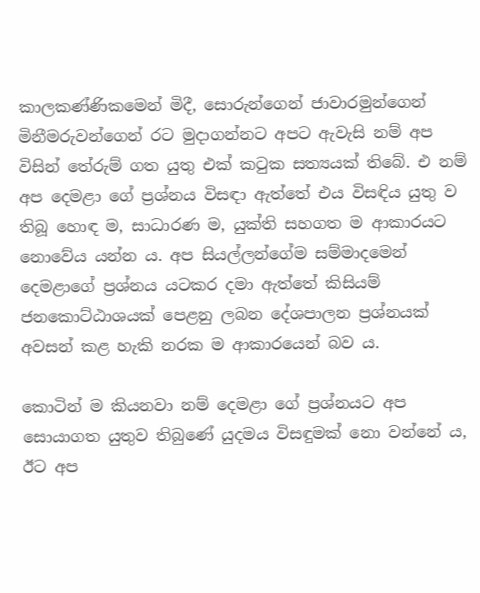කාලකණ්ණිකමෙන් මිදී, සොරුන්ගෙන් ජාවාරමුන්ගෙන් මිනීමරුවන්ගෙන් රට මුදාගන්නට අපට ඇවැසි නම් අප විසින් තේරුම් ගත යුතු එක් කටුක සත්‍යයක් තිබේ. එ නම් අප දෙමළා ගේ ප්‍රශ්නය විසඳා ඇත්තේ එය විසඳිය යුතු ව තිබූ හොඳ ම, සාධාරණ ම, යුක්ති සහගත ම ආකාරයට නොවේය යන්න ය. අප සියල්ලන්ගේම සම්මාදමෙන් දෙමළාගේ ප්‍රශ්නය යටකර දමා ඇත්තේ කිසියම් ජනකොට්ඨාශයක් පෙළනු ලබන දේශපාලන ප්‍රශ්නයක් අවසන් කළ හැකි නරක ම ආකාරයෙන් බව ය.

කොටින් ම කියනවා නම් දෙමළා ගේ ප්‍රශ්නයට අප සොයාගත යුතුව තිබුණේ යුදමය විසඳුමක් නො වන්නේ ය, ඊට අප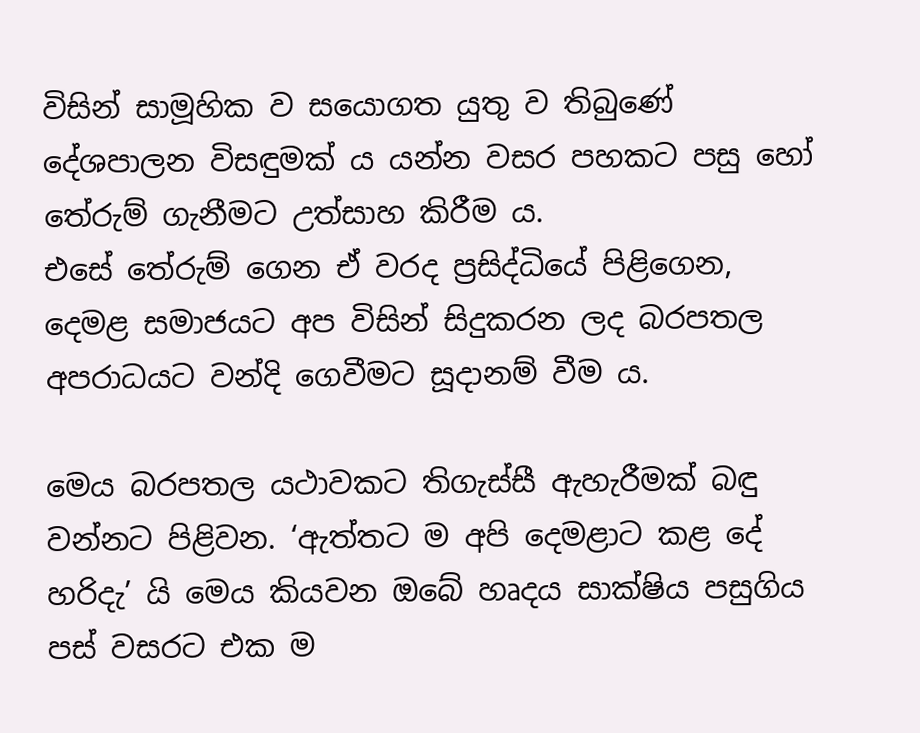විසින් සාමූහික ව සයොගත යුතු ව තිබුණේ දේශපාලන විසඳුමක් ය යන්න වසර පහකට පසු හෝ තේරුම් ගැනීමට උත්සාහ කිරීම ය.
එසේ තේරුම් ගෙන ඒ වරද ප්‍රසිද්ධියේ පිළිගෙන, දෙමළ සමාජයට අප විසින් සිදුකරන ලද බරපතල අපරාධයට වන්දි ගෙවීමට සූදානම් වීම ය.

මෙය බරපතල යථාවකට තිගැස්සී ඇහැරීමක් බඳු වන්නට පිළිවන. ‘ඇත්තට ම අපි දෙමළාට කළ දේ හරිදැ’ යි මෙය කියවන ඔබේ හෘදය සාක්ෂිය පසුගිය පස් වසරට එක ම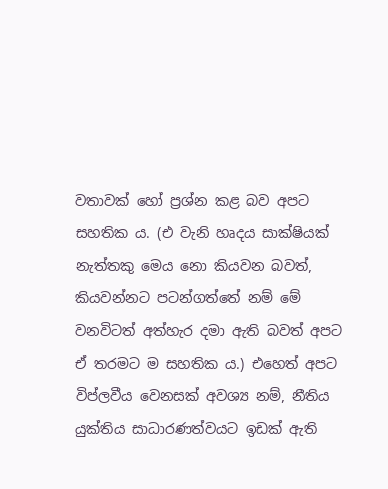වතාවක් හෝ ප්‍රශ්න කළ බව අපට සහතික ය. (එ වැනි හෘදය සාක්ෂියක් නැත්තකු මෙය නො කියවන බවත්, කියවන්නට පටන්ගත්තේ නම් මේ වනවිටත් අත්හැර දමා ඇති බවත් අපට ඒ තරමට ම සහතික ය.) එහෙත් අපට විප්ලවීය වෙනසක් අවශ්‍ය නම්, නීතිය යුක්තිය සාධාරණත්වයට ඉඩක් ඇති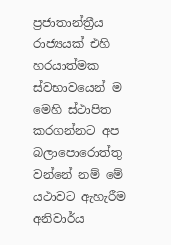ප්‍රජාතාන්ත්‍රීය රාජ්‍යයක් එහි හරයාත්මක ස්වභාවයෙන් ම මෙහි ස්ථාපිත කරගන්නට අප බලාපොරොත්තු වන්නේ නම් මේ යථාවට ඇහැරීම අනිවාර්ය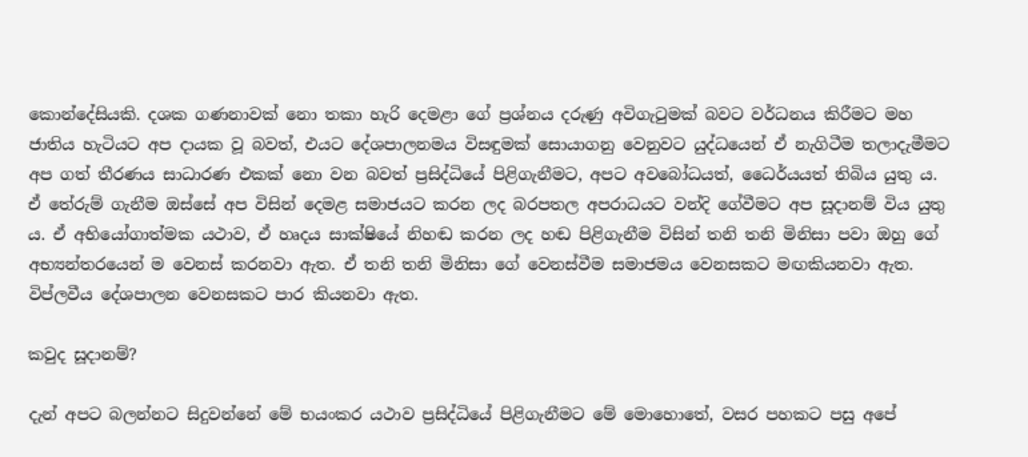කොන්දේසියකි. දශක ගණනාවක් නො තකා හැරි දෙමළා ගේ ප්‍රශ්නය දරුණු අවිගැටුමක් බවට වර්ධනය කිරීමට මහ ජාතිය හැටියට අප දායක වූ බවත්, එයට දේශපාලනමය විසඳුමක් සොයාගනු වෙනුවට යුද්ධයෙන් ඒ නැගිටීම තලාදැමීමට අප ගත් තීරණය සාධාරණ එකක් නො වන බවත් ප්‍රසිද්ධියේ පිළිගැනීමට, අපට අවබෝධයත්, ධෛර්යයත් තිබිය යුතු ය. ඒ තේරුම් ගැනීම ඔස්සේ අප විසින් දෙමළ සමාජයට කරන ලද බරපතල අපරාධයට වන්දි ගේවීමට අප සූදානම් විය යුතු ය. ඒ අභියෝගාත්මක යථාව, ඒ හෘදය සාක්ෂියේ නිහඬ කරන ලද හඬ පිළිගැනීම විසින් තනි තනි මිනිසා පවා ඔහු ගේ අභ්‍යන්තරයෙන් ම වෙනස් කරනවා ඇත. ඒ තනි තනි මිනිසා ගේ වෙනස්වීම සමාජමය වෙනසකට මඟකියනවා ඇත. විප්ලවීය දේශපාලන වෙනසකට පාර කියනවා ඇත.

කවුද සූදානම්?

දැන් අපට බලන්නට සිදුවන්නේ මේ භයංකර යථාව ප්‍රසිද්ධියේ පිළිගැනීමට මේ මොහොතේ, වසර පහකට පසු අපේ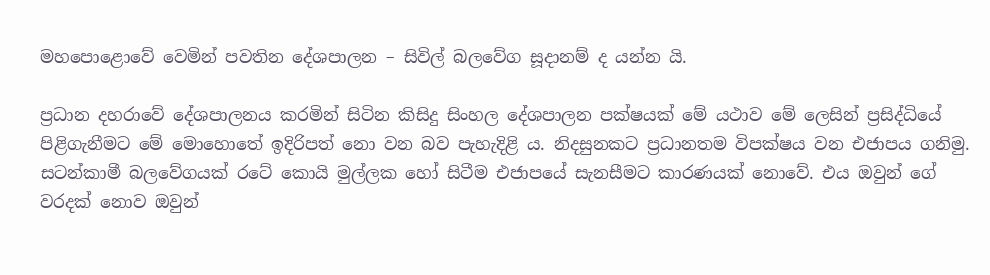මහපොළොවේ වෙමින් පවතින දේශපාලන – සිවිල් බලවේග සූදානම් ද යන්න යි.

ප්‍රධාන දහරාවේ දේශපාලනය කරමින් සිටින කිසිදු සිංහල දේශපාලන පක්ෂයක් මේ යථාව මේ ලෙසින් ප්‍රසිද්ධියේ පිළිගැනීමට මේ මොහොතේ ඉදිරිපත් නො වන බව පැහැදිළි ය. නිදසුනකට ප්‍රධානතම විපක්ෂය වන එජාපය ගනිමු. සටන්කාමී බලවේගයක් රටේ කොයි මුල්ලක හෝ සිටීම එජාපයේ සැනසීමට කාරණයක් නොවේ. එය ඔවුන් ගේ වරදක් නොව ඔවුන්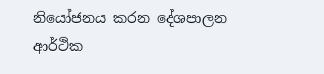නියෝජනය කරන දේශපාලන ආර්ථික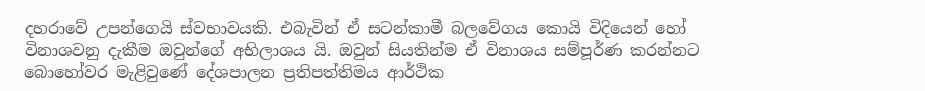දහරාවේ උපන්ගෙයි ස්වභාවයකි. එබැවින් ඒ සටන්කාමී බලවේගය කොයි විදියෙන් හෝ විනාශවනු දැකීම ඔවුන්ගේ අභිලාශය යි. ඔවුන් සියතින්ම ඒ විනාශය සම්පූර්ණ කරන්නට බොහෝවර මැළිවුණේ දේශපාලන ප්‍රතිපත්තිමය ආර්ථික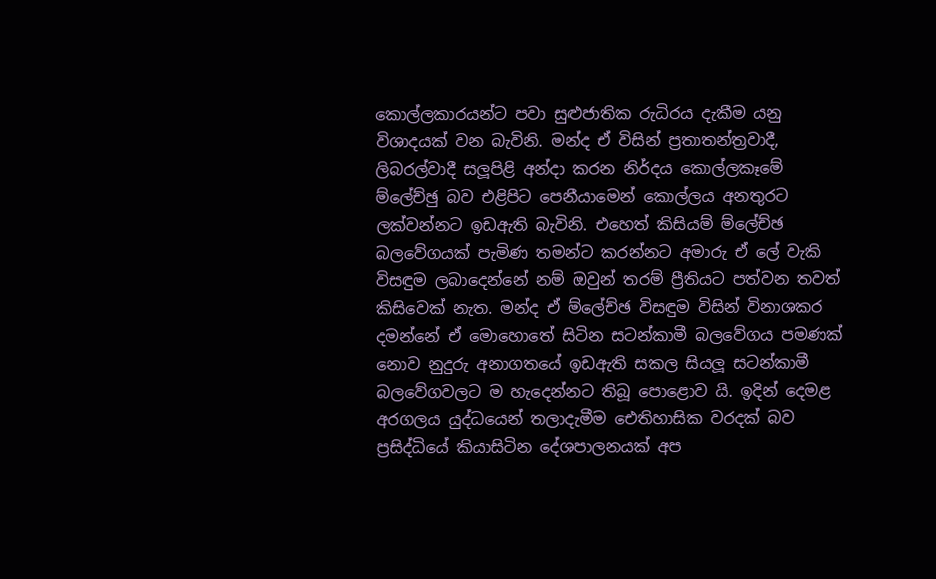කොල්ලකාරයන්ට පවා සුළුජාතික රුධිරය දැකීම යනු විශාදයක් වන බැවිනි. මන්ද ඒ විසින් ප්‍රතාතන්ත්‍රවාදී, ලිබරල්වාදී සලූපිළි අන්දා කරන නිර්දය කොල්ලකෑමේ ම්ලේච්ඡු බව එළිපිට පෙනීයාමෙන් කොල්ලය අනතුරට ලක්වන්නට ඉඩඇති බැවිනි. එහෙත් කිසියම් ම්ලේච්ඡ බලවේගයක් පැමිණ තමන්ට කරන්නට අමාරු ඒ ලේ වැකි විසඳුම ලබාදෙන්නේ නම් ඔවුන් තරම් ප්‍රීතියට පත්වන තවත් කිසිවෙක් නැත. මන්ද ඒ ම්ලේච්ඡ විසඳුම විසින් විනාශකර දමන්නේ ඒ මොහොතේ සිටින සටන්කාමී බලවේගය පමණක් නොව නුදුරු අනාගතයේ ඉඩඇති සකල සියලූ සටන්කාමී බලවේගවලට ම හැදෙන්නට තිබූ පොළොව යි. ඉදින් දෙමළ අරගලය යුද්ධයෙන් තලාදැමීම ඓතිහාසික වරදක් බව ප්‍රසිද්ධියේ කියාසිටින දේශපාලනයක් අප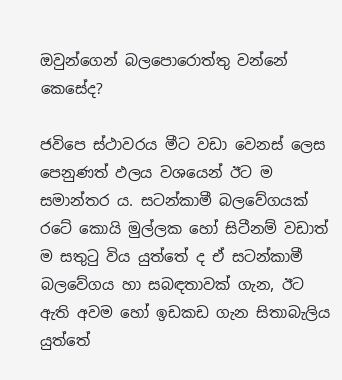ඔවුන්ගෙන් බලපොරොත්තු වන්නේ කෙසේද?

ජවිපෙ ස්ථාවරය මීට වඩා වෙනස් ලෙස පෙනුණත් ඵලය වශයෙන් ඊට ම සමාන්තර ය. සටන්කාමී බලවේගයක් රටේ කොයි මුල්ලක හෝ සිටීනම් වඩාත් ම සතුටු විය යුත්තේ ද ඒ සටන්කාමී බලවේගය හා සබඳතාවක් ගැන, ඊට ඇති අවම හෝ ඉඩකඩ ගැන සිතාබැලිය යුත්තේ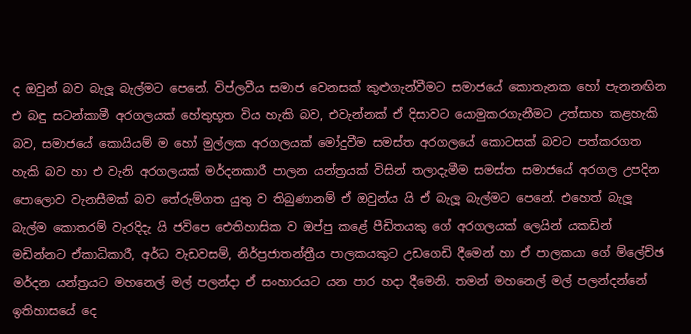ද ඔවුන් බව බැලූ බැල්මට පෙනේ. විප්ලවීය සමාජ වෙනසක් කුළුගැන්වීමට සමාජයේ කොතැනක හෝ පැනනඟින එ බඳු සටන්කාමී අරගලයක් හේතුභූත විය හැකි බව, එවැන්නක් ඒ දිසාවට යොමුකරගැනීමට උත්සාහ කළහැකි බව, සමාජයේ කොයියම් ම හෝ මුල්ලක අරගලයක් මෝදුවීම සමස්ත අරගලයේ කොටසක් බවට පත්කරගත හැකි බව හා එ වැනි අරගලයක් මර්දනකාරී පාලන යන්ත්‍රයක් විසින් තලාදැමීම සමස්ත සමාජයේ අරගල උපදින පොලොව වැනසීමක් බව තේරුම්ගත යුතු ව තිබුණානම් ඒ ඔවුන්ය යි ඒ බැලූ බැල්මට පෙනේ. එහෙත් බැලූ බැල්ම කොතරම් වැරදිදැ යි ජවිපෙ ඓතිහාසික ව ඔප්පු කළේ පීඩිතයකු ගේ අරගලයක් ලෙයින් යකඩින් මඩින්නට ඒකාධිකාරී, අර්ධ වැඩවසම්, නිර්ප්‍රජාතන්ත්‍රීය පාලකයකුට උඩගෙඩි දීමෙන් හා ඒ පාලකයා ගේ ම්ලේච්ඡ මර්දන යන්ත්‍රයට මහනෙල් මල් පලන්දා ඒ සංහාරයට යන පාර හදා දීමෙනි. තමන් මහනෙල් මල් පලන්දන්නේ ඉතිහාසයේ දෙ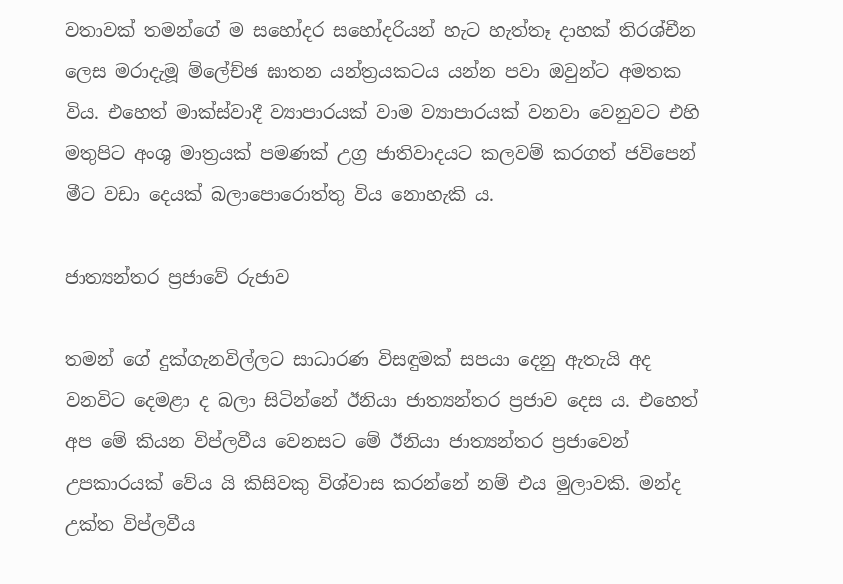වතාවක් තමන්ගේ ම සහෝදර සහෝදරියන් හැට හැත්තෑ දාහක් තිරශ්චීන ලෙස මරාදැමූ ම්ලේච්ඡ ඝාතන යන්ත්‍රයකටය යන්න පවා ඔවුන්ට අමතක විය. එහෙත් මාක්ස්වාදී ව්‍යාපාරයක් වාම ව්‍යාපාරයක් වනවා වෙනුවට එහි මතුපිට අංශු මාත්‍රයක් පමණක් උග්‍ර ජාතිවාදයට කලවම් කරගත් ජවිපෙන් මීට වඩා දෙයක් බලාපොරොත්තු විය නොහැකි ය.

ජාත්‍යන්තර ප්‍රජාවේ රුජාව

තමන් ගේ දුක්ගැනවිල්ලට සාධාරණ විසඳුමක් සපයා දෙනු ඇතැයි අද වනවිට දෙමළා ද බලා සිටින්නේ ඊනියා ජාත්‍යන්තර ප්‍රජාව දෙස ය. එහෙත් අප මේ කියන විප්ලවීය වෙනසට මේ ඊනියා ජාත්‍යන්තර ප්‍රජාවෙන් උපකාරයක් වේය යි කිසිවකු විශ්වාස කරන්නේ නම් එය මුලාවකි. මන්ද උක්ත විප්ලවීය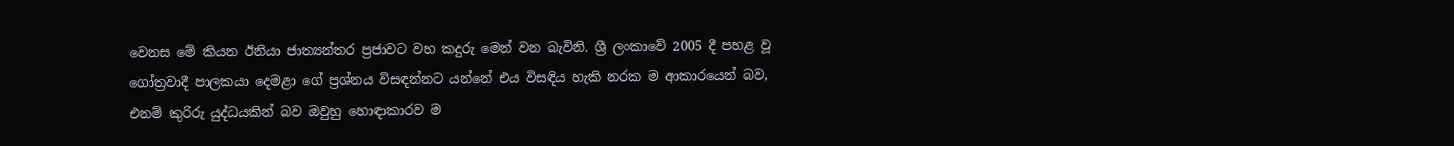වෙනස මේ කියන ඊනියා ජාත්‍යන්තර ප්‍රජාවට වහ කදුරු මෙන් වන බැවිනි. ශ්‍රී ලංකාවේ 2005 දී පහළ වූ ගෝත්‍රවාදී පාලකයා දෙමළා ගේ ප්‍රශ්නය විසඳන්නට යන්නේ එය විසඳිය හැකි නරක ම ආකාරයෙන් බව, එනම් කුරිරු යුද්ධයකින් බව ඔවුහු හොඳාකාරව ම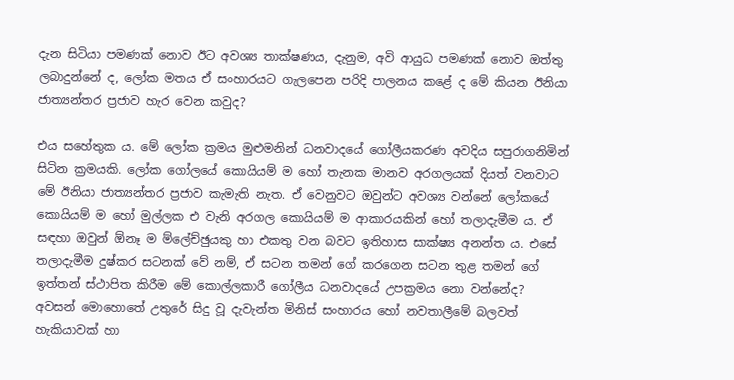දැන සිටියා පමණක් නොව ඊට අවශ්‍ය තාක්ෂණය, දැනුම, අවි ආයුධ පමණක් නොව ඔත්තු ලබාදුන්නේ ද, ලෝක මතය ඒ සංහාරයට ගැලපෙන පරිදි පාලනය කළේ ද මේ කියන ඊනියා ජාත්‍යන්තර ප්‍රජාව හැර වෙන කවුද?

එය සහේතුක ය. මේ ලෝක ක්‍රමය මුළුමනින් ධනවාදයේ ගෝලීයකරණ අවදිය සපුරාගනිමින් සිටින ක්‍රමයකි. ලෝක ගෝලයේ කොයියම් ම හෝ තැනක මානව අරගලයක් දියත් වනවාට මේ ඊනියා ජාත්‍යන්තර ප්‍රජාව කැමැති නැත. ඒ වෙනුවට ඔවුන්ට අවශ්‍ය වන්නේ ලෝකයේ කොයියම් ම හෝ මුල්ලක එ වැනි අරගල කොයියම් ම ආකාරයකින් හෝ තලාදැමීම ය. ඒ සඳහා ඔවුන් ඕනෑ ම ම්ලේච්ඡුයකු හා එකතු වන බවට ඉතිහාස සාක්ෂ්‍ය අනන්ත ය. එසේ තලාදැමීම දුෂ්කර සටනක් වේ නම්, ඒ සටන තමන් ගේ කරගෙන සටන තුළ තමන් ගේ ඉත්තන් ස්ථාපිත කිරීම මේ කොල්ලකාරී ගෝලීය ධනවාදයේ උපක්‍රමය නො වන්නේද? අවසන් මොහොතේ උතුරේ සිදු වූ දැවැන්ත මිනිස් සංහාරය හෝ නවතාලීමේ බලවත් හැකියාවක් හා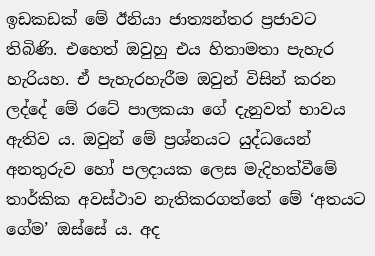ඉඩකඩක් මේ ඊනියා ජාත්‍යන්තර ප්‍රජාවට තිබිණි. එහෙත් ඔවුහු එය හිතාමතා පැහැර හැරියහ. ඒ පැහැරහැරීම ඔවුන් විසින් කරන ලද්දේ මේ රටේ පාලකයා ගේ දැනුවත් භාවය ඇතිව ය. ඔවුන් මේ ප්‍රශ්නයට යුද්ධයෙන් අනතුරුව හෝ පලදායක ලෙස මැදිහත්වීමේ තාර්කික අවස්ථාව නැතිකරගත්තේ මේ ‘අතයට ගේම’ ඔස්සේ ය. අද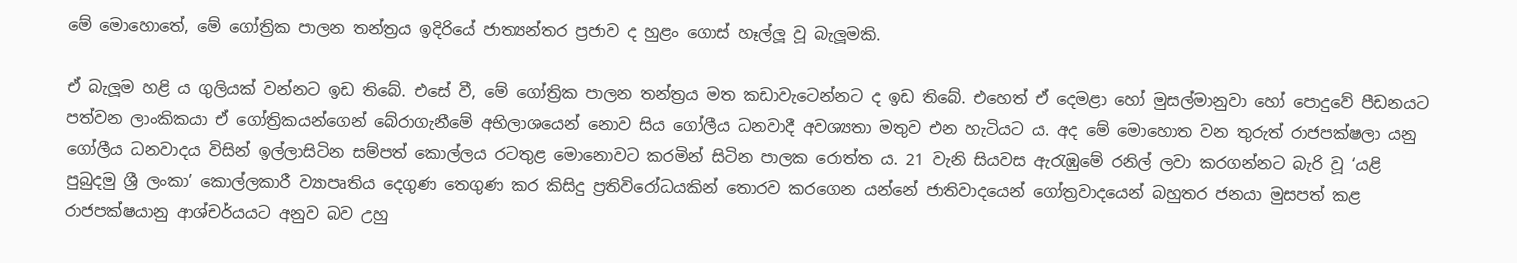මේ මොහොතේ, මේ ගෝත්‍රික පාලන තන්ත්‍රය ඉදිරියේ ජාත්‍යන්තර ප්‍රජාව ද හුළං ගොස් හෑල්ලූ වූ බැලූමකි.

ඒ බැලූම හළි ය ගුලියක් වන්නට ඉඩ තිබේ. එසේ වී, මේ ගෝත්‍රික පාලන තන්ත්‍රය මත කඩාවැටෙන්නට ද ඉඩ තිබේ. එහෙත් ඒ දෙමළා හෝ මුසල්මානුවා හෝ පොදුවේ පීඩනයට පත්වන ලාංකිකයා ඒ ගෝත්‍රිකයන්ගෙන් බේරාගැනීමේ අභිලාශයෙන් නොව සිය ගෝලීය ධනවාදී අවශ්‍යතා මතුව එන හැටියට ය. අද මේ මොහොත වන තුරුත් රාජපක්ෂලා යනු ගෝලීය ධනවාදය විසින් ඉල්ලාසිටින සම්පත් කොල්ලය රටතුළ මොනොවට කරමින් සිටින පාලක රොත්ත ය. 21 වැනි සියවස ඇරැඹුමේ රනිල් ලවා කරගන්නට බැරි වූ ‘යළි පුබුදමු ශ්‍රී ලංකා’ කොල්ලකාරී ව්‍යාපෘතිය දෙගුණ තෙගුණ කර කිසිදු ප්‍රතිවිරෝධයකින් තොරව කරගෙන යන්නේ ජාතිවාදයෙන් ගෝත්‍රවාදයෙන් බහුතර ජනයා මුසපත් කළ රාජපක්ෂයානු ආශ්චර්යයට අනුව බව උහු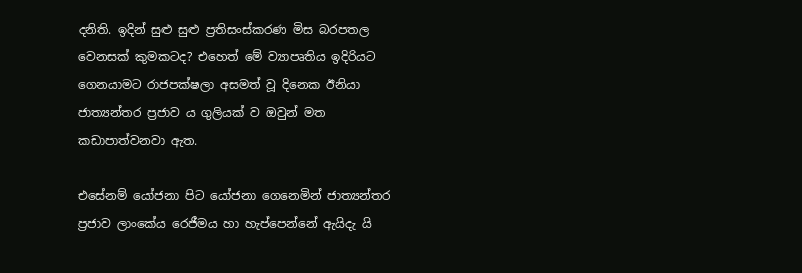දනිති. ඉදින් සුළු සුළු ප්‍රතිසංස්කරණ මිස බරපතල වෙනසක් කුමකටද? එහෙත් මේ ව්‍යාපෘතිය ඉදිරියට ගෙනයාමට රාජපක්ෂලා අසමත් වූ දිනෙක ඊනියා ජාත්‍යන්තර ප්‍රජාව ය ගුලියක් ව ඔවුන් මත කඩාපාත්වනවා ඇත.

එසේනම් යෝජනා පිට යෝජනා ගෙනෙමින් ජාත්‍යන්තර ප්‍රජාව ලාංකේය රෙජීමය හා හැප්පෙන්නේ ඇයිදැ යි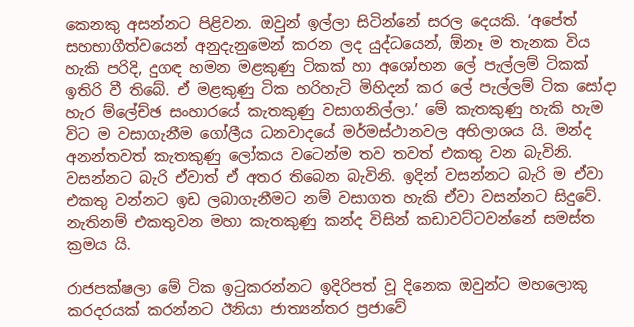කෙනකු අසන්නට පිළිවන. ඔවුන් ඉල්ලා සිටින්නේ සරල දෙයකි. ‘අපේත් සහභාගීත්වයෙන් අනුදැනුමෙන් කරන ලද යුද්ධයෙන්, ඕනෑ ම තැනක විය හැකි පරිදි, දුගඳ හමන මළකුණු ටිකක් හා අශෝභන ලේ පැල්ලම් ටිකක් ඉතිරි වී තිබේ. ඒ මළකුණු ටික හරිහැටි මිහිදන් කර ලේ පැල්ලම් ටික සෝදා හැර ම්ලේච්ඡ සංහාරයේ කැතකුණු වසාගනිල්ලා.’ මේ කැතකුණු හැකි හැම විට ම වසාගැනීම ගෝලීය ධනවාදයේ මර්මස්ථානවල අභිලාශය යි. මන්ද අනන්තවත් කැතකුණු ලෝකය වටෙන්ම තව තවත් එකතු වන බැවිනි. වසන්නට බැරි ඒවාත් ඒ අතර තිබෙන බැවිනි. ඉදින් වසන්නට බැරි ම ඒවා එකතු වන්නට ඉඩ ලබාගැනීමට නම් වසාගත හැකි ඒවා වසන්නට සිදුවේ. නැතිනම් එකතුවන මහා කැතකුණු කන්ද විසින් කඩාවට්ටවන්නේ සමස්ත ක්‍රමය යි.

රාජපක්ෂලා මේ ටික ඉටුකරන්නට ඉදිරිපත් වූ දිනෙක ඔවුන්ට මහලොකු කරදරයක් කරන්නට ඊනියා ජාත්‍යන්තර ප්‍රජාවේ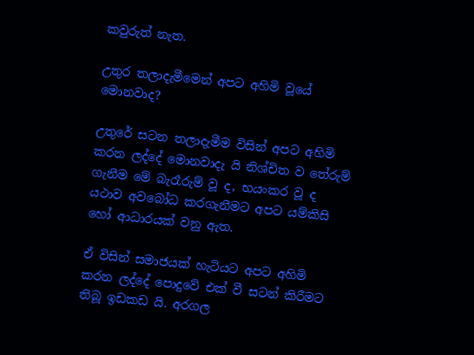කවුරුත් නැත.

උතුර තලාදැමීමෙන් අපට අහිමි වූයේ මොනවාද?

උතුරේ සටන තලාදැමීම විසින් අපට අහිමි කරන ලද්දේ මොනවාදැ යි නිශ්චිත ව තේරුම් ගැනීම මේ බැරෑරුම් වූ ද, භයංකර වූ ද යථාව අවබෝධ කරගැනීමට අපට යම්කිසි හෝ ආධාරයක් වනු ඇත.

ඒ විසින් සමාජයක් හැටියට අපට අහිමි කරන ලද්දේ පොදුවේ එක් වී සටන් කිරීමට තිබූ ඉඩකඩ යි. අරගල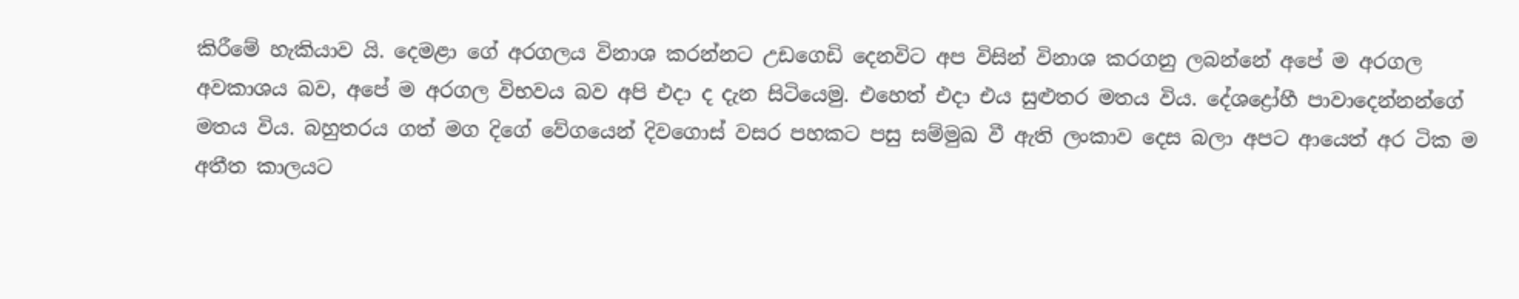කිරීමේ හැකියාව යි. දෙමළා ගේ අරගලය විනාශ කරන්නට උඩගෙඩි දෙනවිට අප විසින් විනාශ කරගනු ලබන්නේ අපේ ම අරගල අවකාශය බව, අපේ ම අරගල විභවය බව අපි එදා ද දැන සිටියෙමු. එහෙත් එදා එය සුළුතර මතය විය. දේශද්‍රෝහී පාවාදෙන්නන්ගේ මතය විය. බහුතරය ගත් මග දිගේ වේගයෙන් දිවගොස් වසර පහකට පසු සම්මුඛ වී ඇති ලංකාව දෙස බලා අපට ආයෙත් අර ටික ම අතීත කාලයට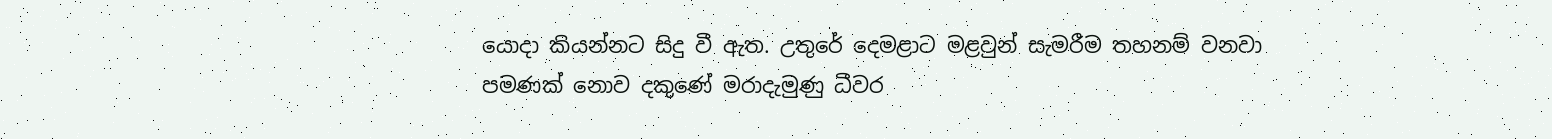යොදා කියන්නට සිදු වී ඇත. උතුරේ දෙමළාට මළවුන් සැමරීම තහනම් වනවා පමණක් නොව දකුණේ මරාදැමුණු ධීවර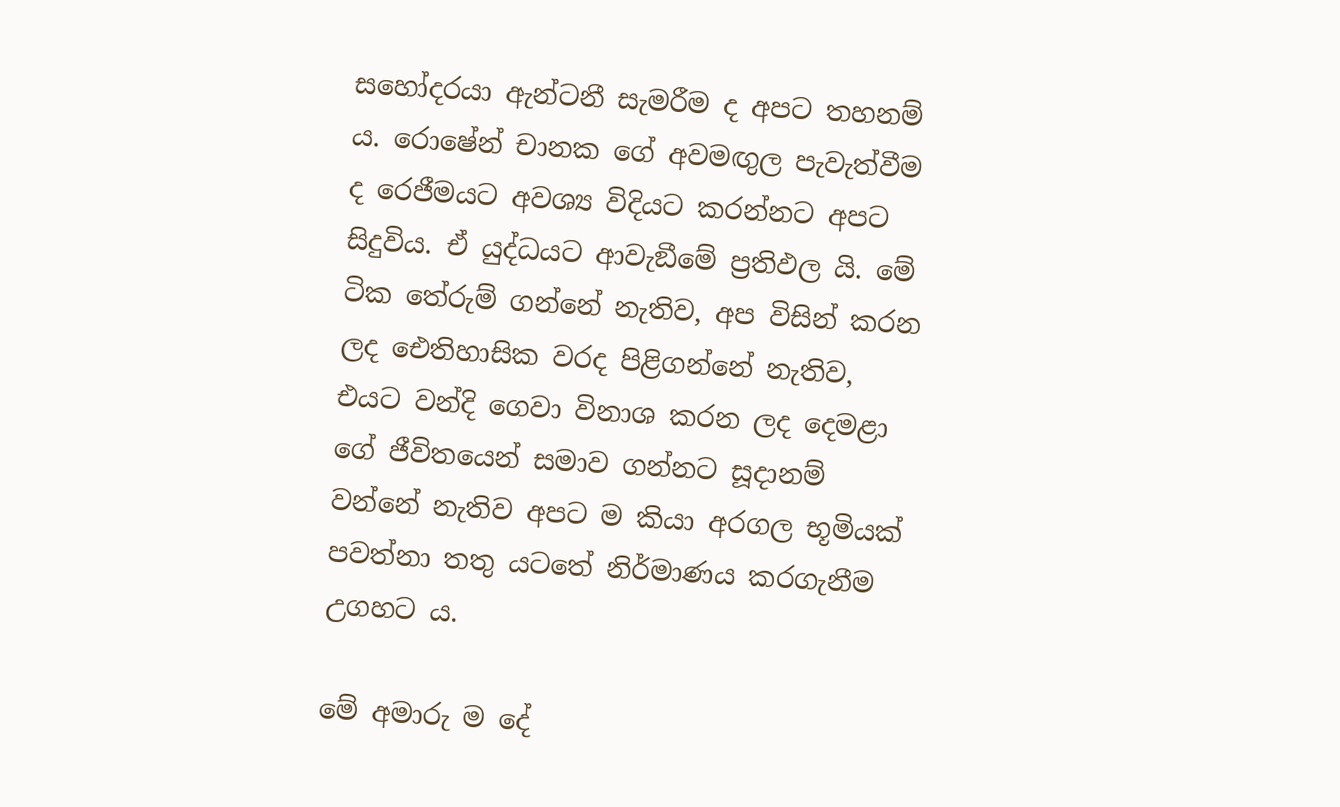සහෝදරයා ඇන්ටනී සැමරීම ද අපට තහනම් ය. රොෂේන් චානක ගේ අවමඟුල පැවැත්වීම ද රෙජීමයට අවශ්‍ය විදියට කරන්නට අපට සිදුවිය. ඒ යුද්ධයට ආවැඞීමේ ප්‍රතිඵල යි. මේ ටික තේරුම් ගන්නේ නැතිව, අප විසින් කරන ලද ඓතිහාසික වරද පිළිගන්නේ නැතිව, එයට වන්දි ගෙවා විනාශ කරන ලද දෙමළා ගේ ජීවිතයෙන් සමාව ගන්නට සූදානම් වන්නේ නැතිව අපට ම කියා අරගල භූමියක් පවත්නා තතු යටතේ නිර්මාණය කරගැනීම උගහට ය.

මේ අමාරු ම දේ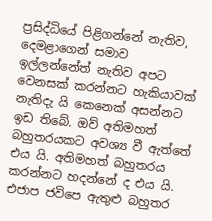ප්‍රසිද්ධියේ පිළිගන්නේ නැතිව, දෙමළාගෙන් සමාව ඉල්ලන්නේත් නැතිව අපට වෙනසක් කරන්නට හැකියාවක් නැතිදැ යි කෙනෙක් අසන්නට ඉඩ තිබේ. ඔව් අතිමහත් බහුතරයකට අවශ්‍ය වී ඇත්තේ එය යි. අතිමහත් බහුතරය කරන්නට හදන්නේ ද එය යි. එජාප ජවිපෙ ඇතුළු බහුතර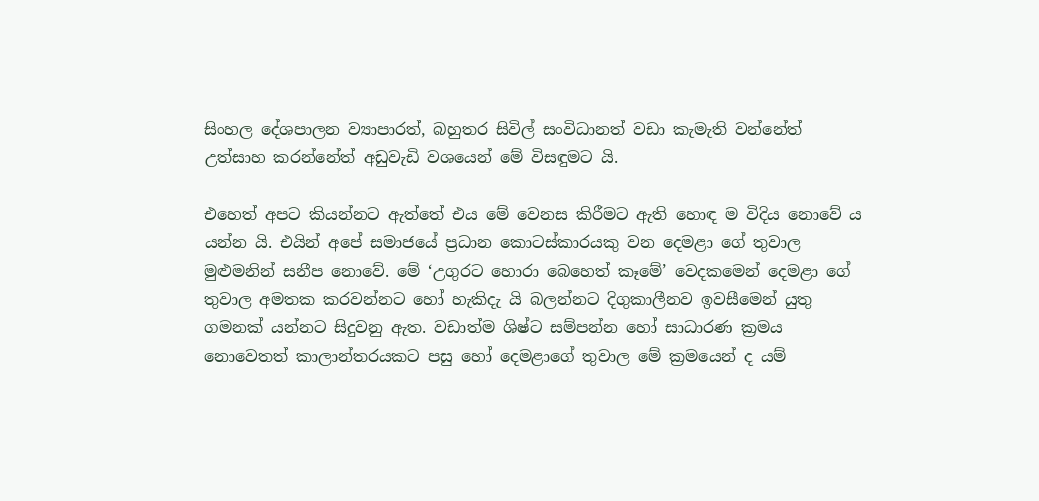සිංහල දේශපාලන ව්‍යාපාරත්, බහුතර සිවිල් සංවිධානත් වඩා කැමැති වන්නේත් උත්සාහ කරන්නේත් අඩුවැඩි වශයෙන් මේ විසඳුමට යි.

එහෙත් අපට කියන්නට ඇත්තේ එය මේ වෙනස කිරීමට ඇති හොඳ ම විදිය නොවේ ය යන්න යි. එයින් අපේ සමාජයේ ප්‍රධාන කොටස්කාරයකු වන දෙමළා ගේ තුවාල මුළුමනින් සනීප නොවේ. මේ ‘උගුරට හොරා බෙහෙත් කෑමේ’ වෙදකමෙන් දෙමළා ගේ තුවාල අමතක කරවන්නට හෝ හැකිදැ යි බලන්නට දිගුකාලීනව ඉවසීමෙන් යුතු ගමනක් යන්නට සිදුවනු ඇත. වඩාත්ම ශිෂ්ට සම්පන්න හෝ සාධාරණ ක්‍රමය නොවෙතත් කාලාන්තරයකට පසු හෝ දෙමළාගේ තුවාල මේ ක්‍රමයෙන් ද යම්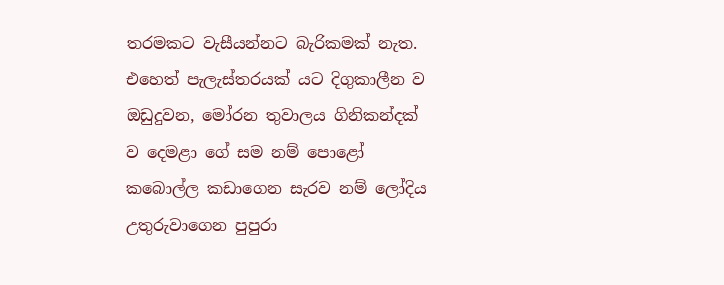තරමකට වැසීයන්නට බැරිකමක් නැත. එහෙත් පැලැස්තරයක් යට දිගුකාලීන ව ඔඩුදුවන, මෝරන තුවාලය ගිනිකන්දක් ව දෙමළා ගේ සම නම් පොළෝ කබොල්ල කඩාගෙන සැරව නම් ලෝදිය උතුරුවාගෙන පුපුරා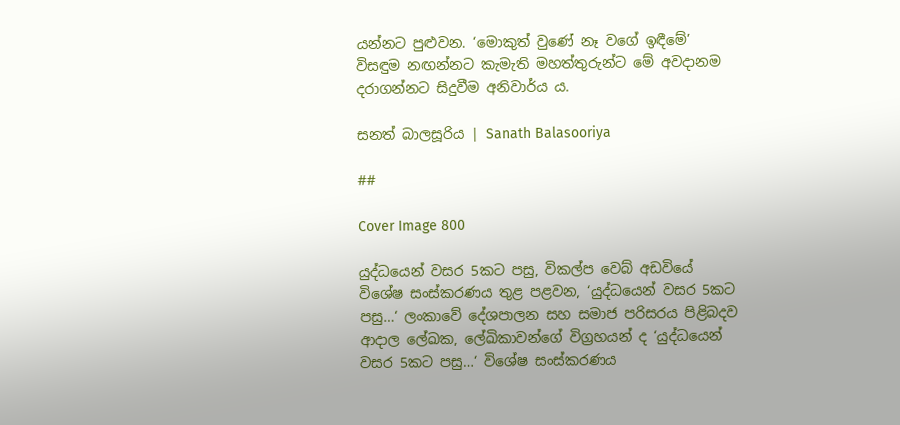යන්නට පුළුවන. ‘මොකුත් වුණේ නෑ වගේ ඉඳීමේ’ විසඳුම නඟන්නට කැමැති මහත්තුරුන්ට මේ අවදානම දරාගන්නට සිදුවීම අනිවාර්ය ය.

සනත් බාලසූරිය | Sanath Balasooriya

##

Cover Image 800

යුද්ධයෙන් වසර 5කට පසු, විකල්ප වෙබ් අඩවියේ විශේෂ සංස්කරණය තුළ පළවන, ‘යුද්ධයෙන් වසර 5කට පසු…‘ ලංකාවේ දේශපාලන සහ සමාජ පරිසරය පිළිබදව ආදාල ලේඛක, ලේඛිකාවන්ගේ විග්‍රහයන් ද ‘යුද්ධයෙන් වසර 5කට පසු…‘ විශේෂ සංස්කරණය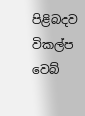පිළිබදව විකල්ප වෙබ්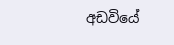අඩවියේ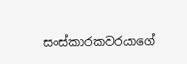සංස්කාරකවරයාගේ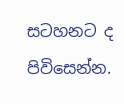සටහනට ද පිවිසෙන්න.